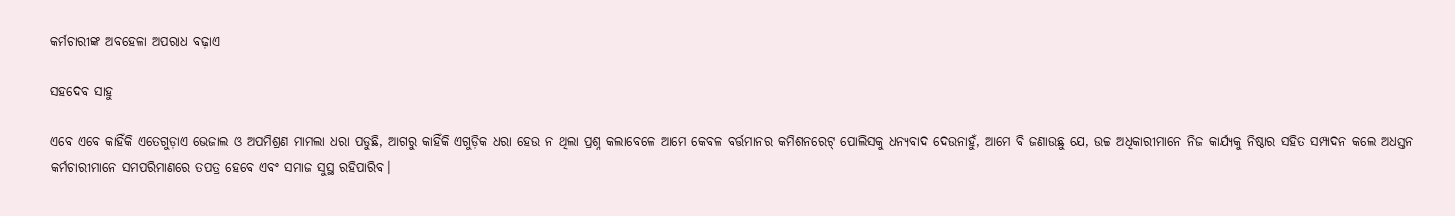କର୍ମଚାରୀଙ୍କ ଅବହେଳା ଅପରାଧ ବଢ଼ାଏ

ସହଦେବ ସାହୁ

ଏବେ ଏବେ କାହିଁକି ଏତେଗୁଡ଼ାଏ ଭେଜାଲ ଓ ଅପମିଶ୍ରଣ ମାମଲା ଧରା ପଡୁଛି, ଆଗରୁ କାହିଁକି ଏଗୁଡ଼ିକ ଧରା ହେଉ ନ ଥିଲା ପ୍ରଶ୍ନ କଲାବେଳେ ଆମେ କେବଳ ବର୍ତ୍ତମାନର କମିଶନରେଟ୍‌ ପୋଲିସକୁ ଧନ୍ୟବାଦ ଦେଉନାହୁଁ, ଆମେ ବି ଜଣାଉଛୁ ଯେ, ଉଚ୍ଚ ଅଧିକାରୀମାନେ ନିଜ କାର୍ଯ୍ୟକୁ ନିଷ୍ଠାର ସହିତ ସମ୍ପାଦନ କଲେ ଅଧସ୍ତନ କର୍ମଚାରୀମାନେ ସମପରିମାଣରେ ତପତ୍ର ହେବେ ଏବଂ ସମାଜ ସୁସ୍ଥ ରହିପାରିବ।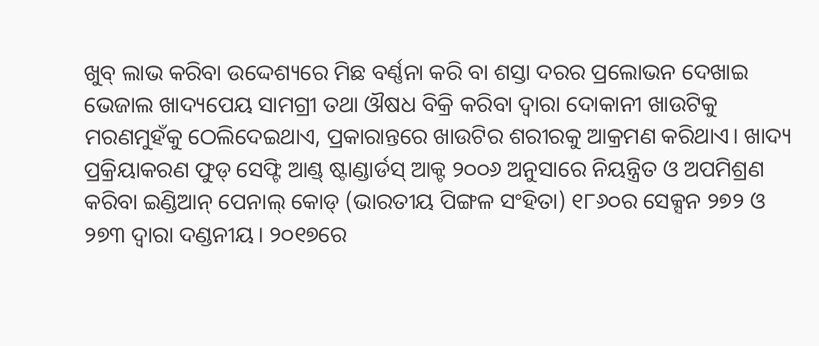ଖୁବ୍‌ ଲାଭ କରିବା ଉଦ୍ଦେଶ୍ୟରେ ମିଛ ବର୍ଣ୍ଣନା କରି ବା ଶସ୍ତା ଦରର ପ୍ରଲୋଭନ ଦେଖାଇ ଭେଜାଲ ଖାଦ୍ୟପେୟ ସାମଗ୍ରୀ ତଥା ଔଷଧ ବିକ୍ରି କରିବା ଦ୍ୱାରା ଦୋକାନୀ ଖାଉଟିକୁ ମରଣମୁହଁକୁ ଠେଲିଦେଇଥାଏ, ପ୍ରକାରାନ୍ତରେ ଖାଉଟିର ଶରୀରକୁ ଆକ୍ରମଣ କରିଥାଏ। ଖାଦ୍ୟ ପ୍ରକ୍ରିୟାକରଣ ଫୁଡ୍‌ ସେଫ୍ଟି ଆଣ୍ଡ୍‌ ଷ୍ଟାଣ୍ଡାର୍ଡସ୍‌ ଆକ୍ଟ ୨୦୦୬ ଅନୁସାରେ ନିୟନ୍ତ୍ରିତ ଓ ଅପମିଶ୍ରଣ କରିବା ଇଣ୍ଡିଆନ୍‌ ପେନାଲ୍‌ କୋଡ୍‌ (ଭାରତୀୟ ପିଙ୍ଗଳ ସଂହିତା) ୧୮୬୦ର ସେକ୍ସନ ୨୭୨ ଓ ୨୭୩ ଦ୍ୱାରା ଦଣ୍ଡନୀୟ। ୨୦୧୭ରେ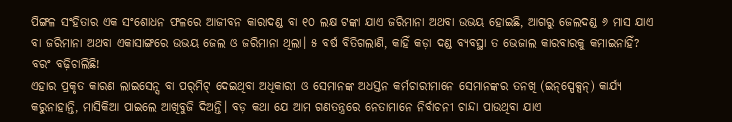ପିଙ୍ଗଳ ସଂହିତାର ଏକ ସଂଶୋଧନ ଫଳରେ ଆଜୀବନ କାରାଦଣ୍ଡ ବା ୧୦ ଲକ୍ଷ ଟଙ୍କା ଯାଏ ଜରିମାନା ଅଥବା ଉଭୟ ହୋଇଛି, ଆଗରୁ ଜେଲଦଣ୍ଡ ୬ ମାସ ଯାଏ ବା ଜରିମାନା ଅଥବା ଏକାସାଙ୍ଗରେ ଉଭୟ ଜେଲ ଓ ଜରିମାନା ଥିଲା। ୫ ବର୍ଷ ବିତିଗଲାଣି, କାହିଁ କଡ଼ା ଦଣ୍ଡ ବ୍ୟବସ୍ଥା ତ ଭେଜାଲ କାରବାରକୁ କମାଇନାହିଁ? ବରଂ ବଢ଼ିଚାଲିଛି!
ଏହାର ପ୍ରକୃତ କାରଣ ଲାଇସେନ୍ସ ବା ପର୍‌ମିଟ୍‌ ଦେଇଥିବା ଅଧିକାରୀ ଓ ସେମାନଙ୍କ ଅଧସ୍ତନ କର୍ମଚାରୀମାନେ ସେମାନଙ୍କର ତନଖି (ଇନ୍‌ସ୍ପେକ୍ସନ୍‌) କାର୍ଯ୍ୟ କରୁନାହାନ୍ତି, ମାସିକିଆ ପାଇଲେ ଆଖିବୁଜି ଦିଅନ୍ତି। ବଡ଼ କଥା ଯେ ଆମ ଗଣତନ୍ତ୍ରରେ ନେତାମାନେ ନିର୍ବାଚନୀ ଚାନ୍ଦା ପାଉଥିବା ଯାଏ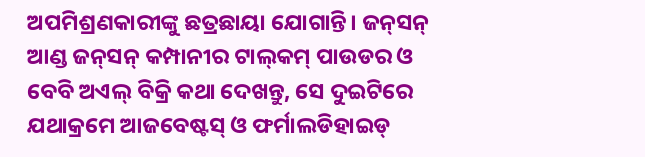ଅପମିଶ୍ରଣକାରୀଙ୍କୁ ଛତ୍ରଛାୟା ଯୋଗାନ୍ତି। ଜନ୍‌ସନ୍‌ ଆଣ୍ଡ ଜନ୍‌ସନ୍‌ କମ୍ପାନୀର ଟାଲ୍‌କମ୍‌ ପାଉଡର ଓ ବେବି ଅଏଲ୍‌ ବିକ୍ରି କଥା ଦେଖନ୍ତୁ, ସେ ଦୁଇଟିରେ ଯଥାକ୍ରମେ ଆଜବେଷ୍ଟସ୍‌ ଓ ଫର୍ମାଲଡିହାଇଡ୍‌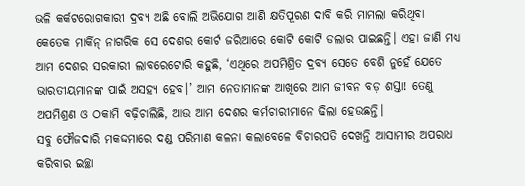ଭଳି କର୍କଟରୋଗକାରୀ ଦ୍ରବ୍ୟ ଅଛି ବୋଲି ଅଭିଯୋଗ ଆଣି କ୍ଷତିପୂରଣ ଦାବି କରି ମାମଲା କରିଥିବା କେତେକ ମାର୍କିନ୍‌ ନାଗରିକ ସେ ଦେଶର କୋର୍ଟ ଜରିଆରେ କୋଟି କୋଟି ଡଲାର ପାଇଛନ୍ତି। ଏହା ଜାଣି ମଧ୍ୟ ଆମ ଦେଶର ସରକାରୀ ଲାବରେଟୋରି କହୁଛି, ‘ଏଥିରେ ଅପମିଶ୍ରିତ ଦ୍ରବ୍ୟ ସେତେ ବେଶି ନୁହେଁ ଯେତେ ଭାରତୀୟମାନଙ୍କ ପାଇଁ ଅସହ୍ୟ ହେବ।’ ଆମ ନେତାମାନଙ୍କ ଆଖିରେ ଆମ ଜୀବନ ବଡ଼ ଶସ୍ତା! ତେଣୁ ଅପମିଶ୍ରଣ ଓ ଠକାମି ବଢ଼ିଚାଲିଛି, ଆଉ ଆମ ଦେଶର କର୍ମଚାରୀମାନେ ଢିଲା ହେଉଛନ୍ତି।
ସବୁ ଫୌଜଦାରି ମକଦ୍ଦମାରେ ଦଣ୍ଡ ପରିମାଣ କଳନା କଲାବେଳେ ବିଚାରପତି ଦେଖନ୍ତି ଆସାମୀର ଅପରାଧ କରିବାର ଇଚ୍ଛା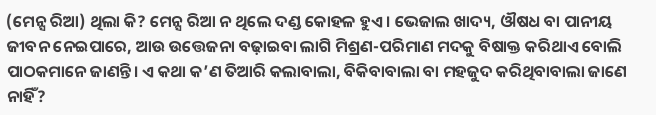(ମେନ୍ସ ରିଆ) ଥିଲା କି? ମେନ୍ସ ରିଆ ନ ଥିଲେ ଦଣ୍ଡ କୋହଳ ହୁଏ। ଭେଜାଲ ଖାଦ୍ୟ, ଔଷଧ ବା ପାନୀୟ ଜୀବନ ନେଇପାରେ, ଆଉ ଉତ୍ତେଜନା ବଢ଼ାଇବା ଲାଗି ମିଶ୍ରଣ-ପରିମାଣ ମଦକୁ ବିଷାକ୍ତ କରିଥାଏ ବୋଲି ପାଠକମାନେ ଜାଣନ୍ତି। ଏ କଥା କ’ଣ ତିଆରି କଲାବାଲା, ବିକିବାବାଲା ବା ମହଜୁଦ କରିଥିବାବାଲା ଜାଣେ ନାହିଁ?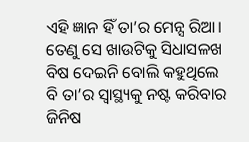ଏହି ଜ୍ଞାନ ହିଁ ତା’ର ମେନ୍ସ ରିଆ। ତେଣୁ ସେ ଖାଉଟିକୁ ସିଧାସଳଖ ବିଷ ଦେଇନି ବୋଲି କହୁଥିଲେ ବି ତା’ର ସ୍ବାସ୍ଥ୍ୟକୁ ନଷ୍ଟ କରିବାର ଜିନିଷ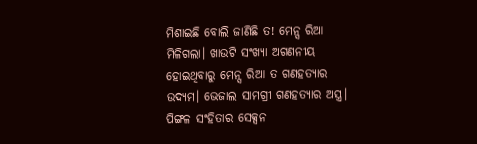ମିଶାଇଛି ବୋଲି ଜାଣିଛି ତ! ମେନ୍ସ ରିଆ ମିଳିଗଲା। ଖାଉଟି ସଂଖ୍ୟା ଅଗଣନୀୟ ହୋଇଥିବାରୁ ମେନ୍ସ ରିଆ ତ ଗଣହତ୍ୟାର ଉଦ୍ୟମ। ଭେଜାଲ ସାମଗ୍ରୀ ଗଣହତ୍ୟାର ଅସ୍ତ୍ର। ପିଙ୍ଗଳ ସଂହିତାର ସେକ୍ସନ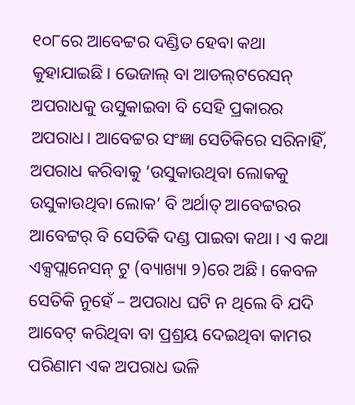୧୦୮ରେ ଆବେଟ୍ଟର ଦଣ୍ଡିତ ହେବା କଥା କୁହାଯାଇଛି। ଭେଜାଲ୍‌ ବା ଆଡଲ୍‌ଟରେସନ୍‌ ଅପରାଧକୁ ଉସୁକାଇବା ବି ସେହି ପ୍ରକାରର ଅପରାଧ। ଆବେଟ୍ଟର ସଂଜ୍ଞା ସେତିକିରେ ସରିନାହିଁ, ଅପରାଧ କରିବାକୁ ‘ଉସୁକାଉଥିବା ଲୋକକୁ ଉସୁକାଉଥିବା ଲୋକ’ ବି ଅର୍ଥାତ୍‌ ଆବେଟ୍ଟରର ଆବେଟ୍ଟର୍‌ ବି ସେତିକି ଦଣ୍ଡ ପାଇବା କଥା। ଏ କଥା ଏକ୍ସପ୍ଲାନେସନ୍‌ ଟୁ (ବ୍ୟାଖ୍ୟା ୨)ରେ ଅଛି। କେବଳ ସେତିକି ନୁହେଁ – ଅପରାଧ ଘଟି ନ ଥିଲେ ବି ଯଦି ଆବେଟ୍‌ କରିଥିବା ବା ପ୍ରଶ୍ରୟ ଦେଇଥିବା କାମର ପରିଣାମ ଏକ ଅପରାଧ ଭଳି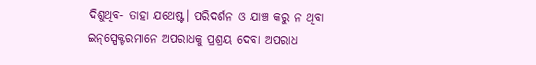ଦିଶୁଥିବ- ତାହା ଯଥେଷ୍ଟ। ପରିଦର୍ଶନ ଓ ଯାଞ୍ଚ କରୁ ନ ଥିବା ଇନ୍‌ସ୍ପେକ୍ଟରମାନେ ଅପରାଧକୁ ପ୍ରଶ୍ରୟ ଦେବା ଅପରାଧ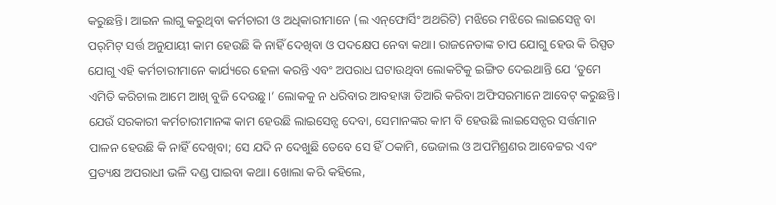କରୁଛନ୍ତି। ଆଇନ ଲାଗୁ କରୁଥିବା କର୍ମଚାରୀ ଓ ଅଧିକାରୀମାନେ (ଲ ଏନ୍‌ଫୋର୍ସିଂ ଅଥରିଟି) ମଝିରେ ମଝିରେ ଲାଇସେନ୍ସ ବା ପର୍‌ମିଟ୍‌ ସର୍ତ୍ତ ଅନୁଯାୟୀ କାମ ହେଉଛି କି ନାହିଁ ଦେଖିବା ଓ ପଦକ୍ଷେପ ନେବା କଥା। ରାଜନେତାଙ୍କ ଚାପ ଯୋଗୁ ହେଉ କି ରିସ୍ପତ ଯୋଗୁ ଏହି କର୍ମଚାରୀମାନେ କାର୍ଯ୍ୟରେ ହେଳା କରନ୍ତି ଏବଂ ଅପରାଧ ଘଟାଉଥିବା ଲୋକଟିକୁ ଇଙ୍ଗିତ ଦେଇଥାନ୍ତି ଯେ ‘ତୁମେ ଏମିତି କରିଚାଲ ଆମେ ଆଖି ବୁଜି ଦେଉଛୁ।’ ଲୋକକୁ ନ ଧରିବାର ଆବହାୱା ତିଆରି କରିବା ଅଫିସରମାନେ ଆବେଟ୍‌ କରୁଛନ୍ତି। ଯେଉଁ ସରକାରୀ କର୍ମଚାରୀମାନଙ୍କ କାମ ହେଉଛି ଲାଇସେନ୍ସ ଦେବା, ସେମାନଙ୍କର କାମ ବି ହେଉଛି ଲାଇସେନ୍ସର ସର୍ତ୍ତମାନ ପାଳନ ହେଉଛି କି ନାହିଁ ଦେଖିବା; ସେ ଯଦି ନ ଦେଖୁଛି ତେବେ ସେ ହିଁ ଠକାମି, ଭେଜାଲ ଓ ଅପମିଶ୍ରଣର ଆବେଟ୍ଟର ଏବଂ ପ୍ରତ୍ୟକ୍ଷ ଅପରାଧୀ ଭଳି ଦଣ୍ଡ ପାଇବା କଥା। ଖୋଲା କରି କହିଲେ,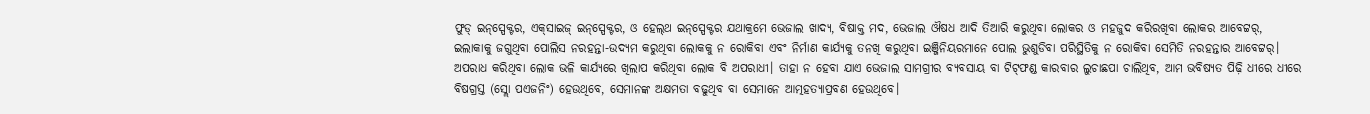ଫୁଡ୍‌ ଇନ୍‌ସ୍ପେକ୍ଟର, ଏକ୍‌ସାଇଜ୍‌ ଇନ୍‌ସ୍ପେକ୍ଟର, ଓ ହେଲ୍‌ଥ ଇନ୍‌ସ୍ପେକ୍ଟର ଯଥାକ୍ରମେ ଭେଜାଲ ଖାଦ୍ୟ, ବିଷାକ୍ତ ମଦ, ଭେଜାଲ ଔଷଧ ଆଦି ତିଆରି କରୁଥିବା ଲୋକର ଓ ମହଜୁଦ କରିରଖିବା ଲୋକର ଆବେଟ୍ଟର୍‌, ଇଲାକାକୁ ଜଗୁଥିବା ପୋଲିସ ନରହନ୍ତା-ଉଦ୍ୟମ କରୁଥିବା ଲୋକକୁ ନ ରୋକିବା ଏବଂ ନିର୍ମାଣ କାର୍ଯ୍ୟକୁ ତନଖି କରୁଥିବା ଇଞ୍ଜିନିୟରମାନେ ପୋଲ ଭୁଶୁଡିବା ପରିସ୍ଥିତିକୁ ନ ରୋକିବା ସେମିତି ନରହନ୍ତାର ଆବେଟ୍ଟର୍‌। ଅପରାଧ କରିଥିବା ଲୋକ ଭଳି କାର୍ଯ୍ୟରେ ଖିଲାପ କରିଥିବା ଲୋକ ବି ଅପରାଧୀ। ତାହା ନ ହେବା ଯାଏ ଭେଜାଲ ସାମଗ୍ରୀର ବ୍ୟବସାୟ ବା ଟିଟ୍‌ଫଣ୍ଡ କାରବାର ଲୁଚାଛପା ଚାଲିଥିବ, ଆମ ଭବିଷ୍ୟତ ପିଢ଼ି ଧୀରେ ଧୀରେ ବିଷଗ୍ରସ୍ତ (ସ୍ଲୋ ପଏଜନିଂ) ହେଉଥିବେ, ସେମାନଙ୍କ ଅକ୍ଷମତା ବଢୁଥିବ ବା ସେମାନେ ଆତ୍ମହତ୍ୟାପ୍ରବଣ ହେଉଥିବେ।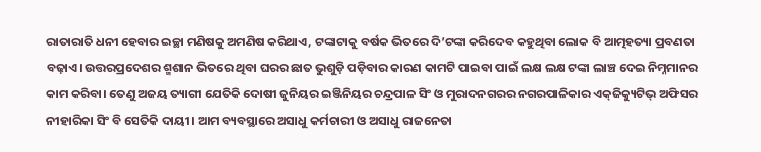ରାତାରାତି ଧନୀ ହେବାର ଇଚ୍ଛା ମଣିଷକୁ ଅମଣିଷ କରିଥାଏ, ଟଙ୍କାଟାକୁ ବର୍ଷକ ଭିତରେ ଦି’ଟଙ୍କା କରିଦେବ କହୁଥିବା ଲୋକ ବି ଆତ୍ମହତ୍ୟା ପ୍ରବଣତା ବଢ଼ାଏ। ଉତ୍ତରପ୍ରଦେଶର ଶ୍ମଶାନ ଭିତରେ ଥିବା ଘରର ଛାତ ଭୁଶୁଡ଼ି ପଡ଼ିବାର କାରଣ କାମଟି ପାଇବା ପାଇଁ ଲକ୍ଷ ଲକ୍ଷ ଟଙ୍କା ଲାଞ୍ଚ ଦେଇ ନିମ୍ନମାନର କାମ କରିବା। ତେଣୁ ଅଜୟ ତ୍ୟାଗୀ ଯେତିକି ଦୋଷୀ ଜୁନିୟର ଇଞ୍ଜିନିୟର ଚନ୍ଦ୍ରପାଳ ସିଂ ଓ ମୁରାଦନଗରର ନଗରପାଳିକାର ଏକ୍‌ଜିକ୍ୟୁଟିଭ୍‌ ଅଫିସର ନୀହାରିକା ସିଂ ବି ସେତିକି ଦାୟୀ। ଆମ ବ୍ୟବସ୍ଥାରେ ଅସାଧୁ କର୍ମଚାରୀ ଓ ଅସାଧୁ ରାଜନେତା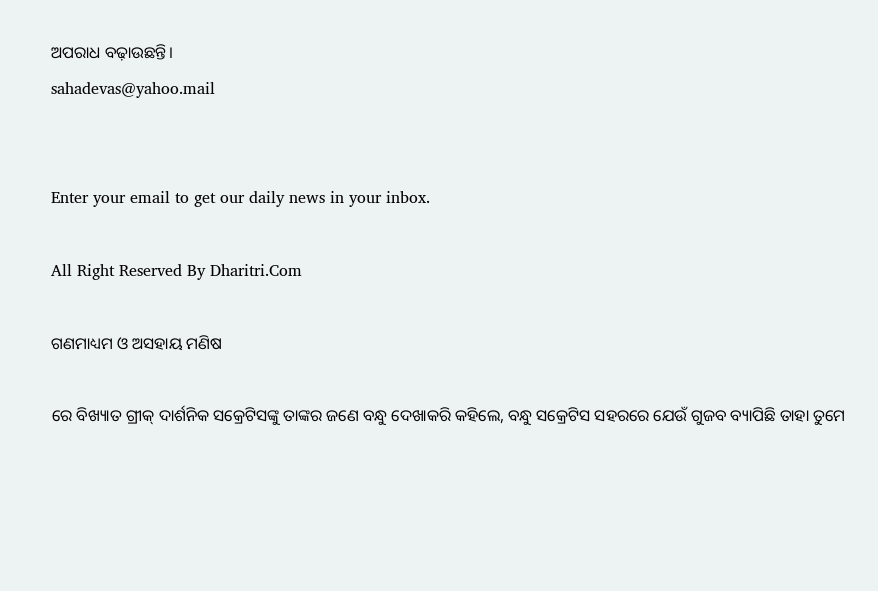ଅପରାଧ ବଢ଼ାଉଛନ୍ତି।
sahadevas@yahoo.mail


Enter your email to get our daily news in your inbox.

All Right Reserved By Dharitri.Com

ଗଣମାଧ୍ୟମ ଓ ଅସହାୟ ମଣିଷ

ରେ ବିଖ୍ୟାତ ଗ୍ରୀକ୍‌ ଦାର୍ଶନିକ ସକ୍ରେଟିସଙ୍କୁ ତାଙ୍କର ଜଣେ ବନ୍ଧୁ ଦେଖାକରି କହିଲେ, ବନ୍ଧୁ ସକ୍ରେଟିସ ସହରରେ ଯେଉଁ ଗୁଜବ ବ୍ୟାପିଛି ତାହା ତୁମେ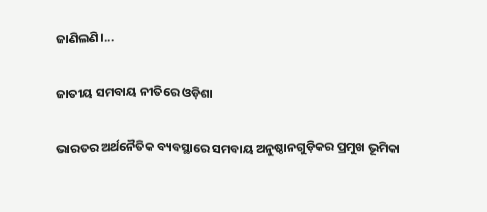ଜାଣିଲଣି।...

ଜାତୀୟ ସମବାୟ ନୀତିରେ ଓଡ଼ିଶା

ଭାରତର ଅର୍ଥନୈତିକ ବ୍ୟବସ୍ଥାରେ ସମବାୟ ଅନୁଷ୍ଠାନଗୁଡ଼ିକର ପ୍ରମୁଖ ଭୂମିକା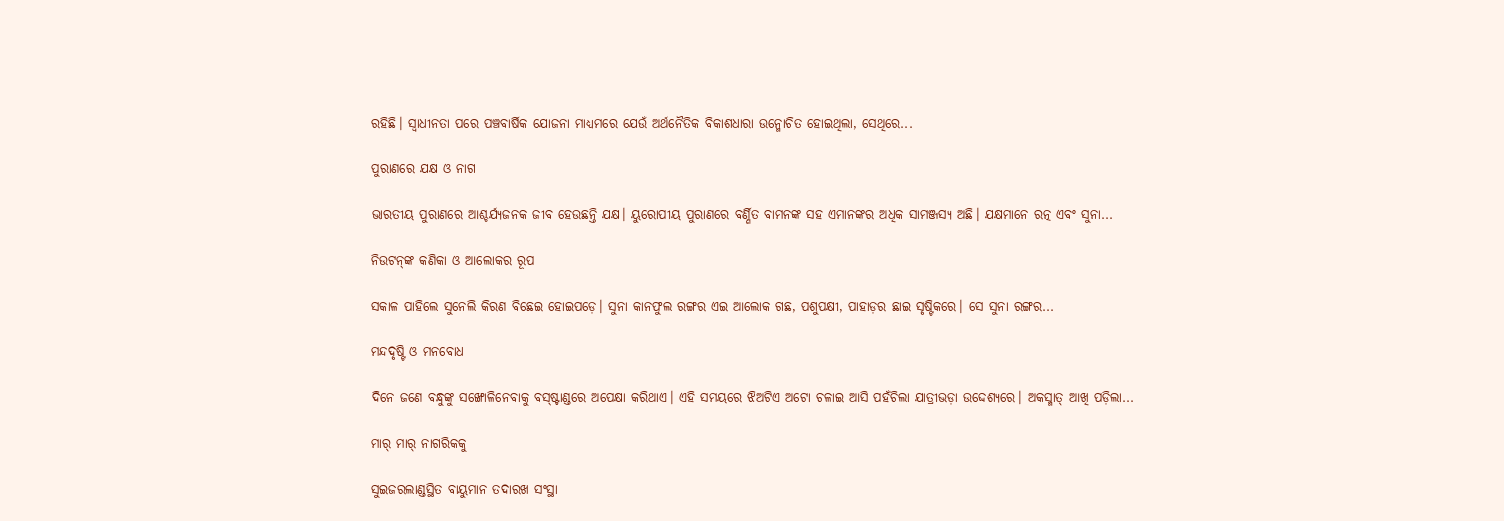ରହିଛି। ସ୍ବାଧୀନତା ପରେ ପଞ୍ଚବାର୍ଷିକ ଯୋଜନା ମାଧ୍ୟମରେ ଯେଉଁ ଅର୍ଥନୈତିକ ବିକାଶଧାରା ଉନ୍ମୋଚିତ ହୋଇଥିଲା, ସେଥିରେ...

ପୁରାଣରେ ଯକ୍ଷ ଓ ନାଗ

ଭାରତୀୟ ପୁରାଣରେ ଆଶ୍ଚର୍ଯ୍ୟଜନକ ଜୀବ ହେଉଛନ୍ତି ଯକ୍ଷ। ୟୁରୋପୀୟ ପୁରାଣରେ ବର୍ଣ୍ଣିତ ବାମନଙ୍କ ସହ ଏମାନଙ୍କର ଅଧିକ ସାମଞ୍ଜସ୍ୟ ଅଛି। ଯକ୍ଷମାନେ ରତ୍ନ ଏବଂ ସୁନା...

ନିଉଟନ୍‌ଙ୍କ କଣିକା ଓ ଆଲୋକର ରୂପ

ସକାଳ ପାହିଲେ ସୁନେଲି କିରଣ ବିଛେଇ ହୋଇପଡ଼େ। ସୁନା କାନଫୁଲ ରଙ୍ଗର ଏଇ ଆଲୋକ ଗଛ, ପଶୁପକ୍ଷୀ, ପାହାଡ଼ର ଛାଇ ସୃଷ୍ଟିକରେ। ସେ ସୁନା ରଙ୍ଗର...

ମନ୍ଦଦୃଷ୍ଟି ଓ ମନବୋଧ

ଦିନେ ଜଣେ ବନ୍ଧୁଙ୍କୁ ସଙ୍ଖୋଳିନେବାକୁ ବସ୍‌ଷ୍ଟାଣ୍ଡରେ ଅପେକ୍ଷା କରିଥାଏ। ଏହି ସମୟରେ ଝିଅଟିଏ ଅଟୋ ଚଳାଇ ଆସି ପହଁଚିଲା ଯାତ୍ରୀଭଡ଼ା ଉଦ୍ଦେଶ୍ୟରେ। ଅକସ୍ମାତ୍‌ ଆଖି ପଡ଼ିଲା...

ମାର୍‌ ମାର୍‌ ନାଗରିକକୁ

ସୁଇଜରଲାଣ୍ଡସ୍ଥିତ ବାୟୁମାନ ତଦାରଖ ସଂସ୍ଥା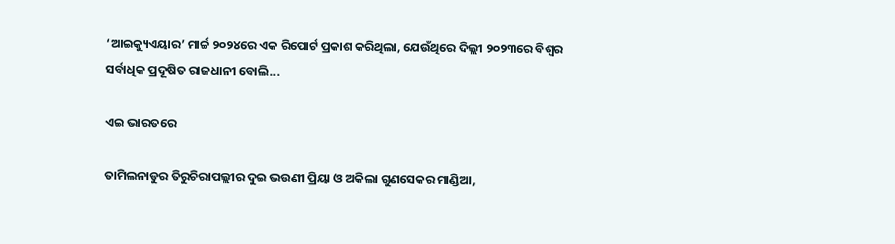‘ଆଇକ୍ୟୁଏୟାର’ ମାର୍ଚ୍ଚ ୨୦୨୪ରେ ଏକ ରିପୋର୍ଟ ପ୍ରକାଶ କରିଥିଲା, ଯେଉଁଥିରେ ଦିଲ୍ଲୀ ୨୦୨୩ରେ ବିଶ୍ୱର ସର୍ବାଧିକ ପ୍ରଦୂଷିତ ରାଜଧାନୀ ବୋଲି...

ଏଇ ଭାରତରେ

ତାମିଲନାଡୁର ତିରୁଚିରାପଲ୍ଲୀର ଦୁଇ ଭଉଣୀ ପ୍ରିୟା ଓ ଅକିଲା ଗୁଣସେକର ମାଣ୍ଡିଆ,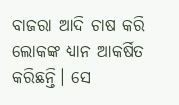ବାଜରା ଆଦି ଚାଷ କରି ଲୋକଙ୍କ ଧ୍ୟାନ ଆକର୍ଷିତ କରିଛନ୍ତି। ସେ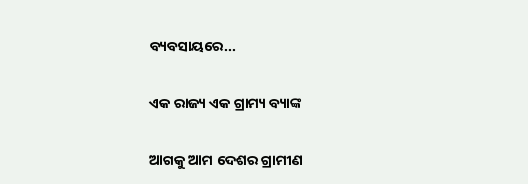ବ୍ୟବସାୟରେ...

ଏକ ରାଜ୍ୟ ଏକ ଗ୍ରାମ୍ୟ ବ୍ୟାଙ୍କ

ଆଗକୁ ଆମ ଦେଶର ଗ୍ରାମୀଣ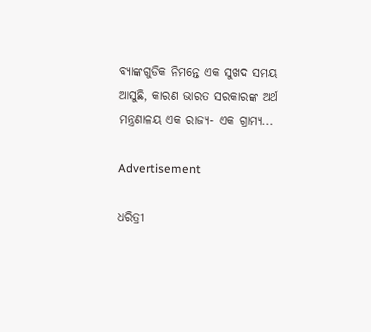ବ୍ୟାଙ୍କଗୁଡିକ ନିମନ୍ତେ ଏକ ସୁଖଦ ସମୟ ଆସୁଛି, କାରଣ ଭାରତ ସରକାରଙ୍କ ଅର୍ଥ ମନ୍ତ୍ରଣାଳୟ ଏକ ରାଜ୍ୟ- ଏକ ଗ୍ରାମ୍ୟ...

Advertisement

ଧରିତ୍ରୀ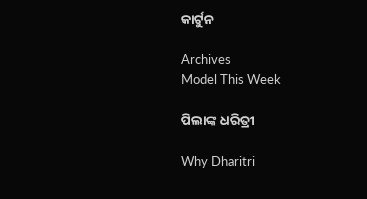କାର୍ଟୁନ

Archives
Model This Week

ପିଲାଙ୍କ ଧରିତ୍ରୀ

Why Dharitri